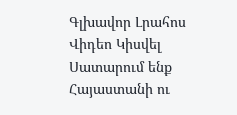Գլխավոր Լրահոս Վիդեո Կիսվել
Սատարում ենք Հայաստանի ու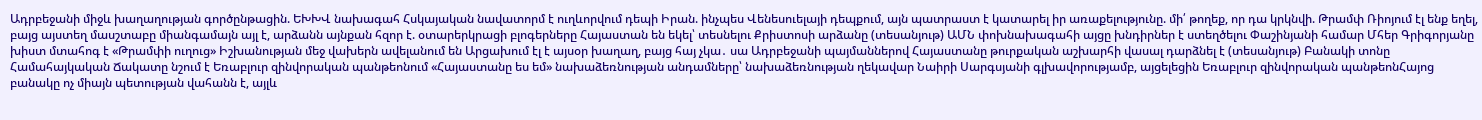Ադրբեջանի միջև խաղաղության գործընթացին. ԵԽԽՎ նախագահ Հսկայական նավատորմ է ուղևորվում դեպի Իրան. ինչպես Վենեսուելայի դեպքում, այն պատրաստ է կատարել իր առաքելությունը. մի՛ թողեք, որ դա կրկնվի. Թրամփ Ռիոյում էլ ենք եղել, բայց այստեղ մասշտաբը միանգամայն այլ է, արձանն այնքան հզոր է. օտարերկրացի բլոգերները Հայաստան են եկել՝ տեսնելու Քրիստոսի արձանը (տեսանյութ) ԱՄՆ փոխնախագահի այցը խնդիրներ է ստեղծելու Փաշինյանի համար Մհեր Գրիգորյանը խիստ մտահոգ է «Թրամփի ուղուց» Իշխանության մեջ վախերն ավելանում են Արցախում էլ է այսօր խաղաղ, բայց հայ չկա․ սա Ադրբեջանի պայմաններով Հայաստանը թուրքական աշխարհի վասալ դարձնել է (տեսանյութ) Բանակի տոնը Համահայկական Ճակատը նշում է Եռաբլուր զինվորական պանթեոնում «Հայաստանը ես եմ» նախաձեռնության անդամները՝ նախաձեռնության ղեկավար Նաիրի Սարգսյանի գլխավորությամբ, այցելեցին Եռաբլուր զինվորական պանթեոնՀայոց բանակը ոչ միայն պետության վահանն է, այլև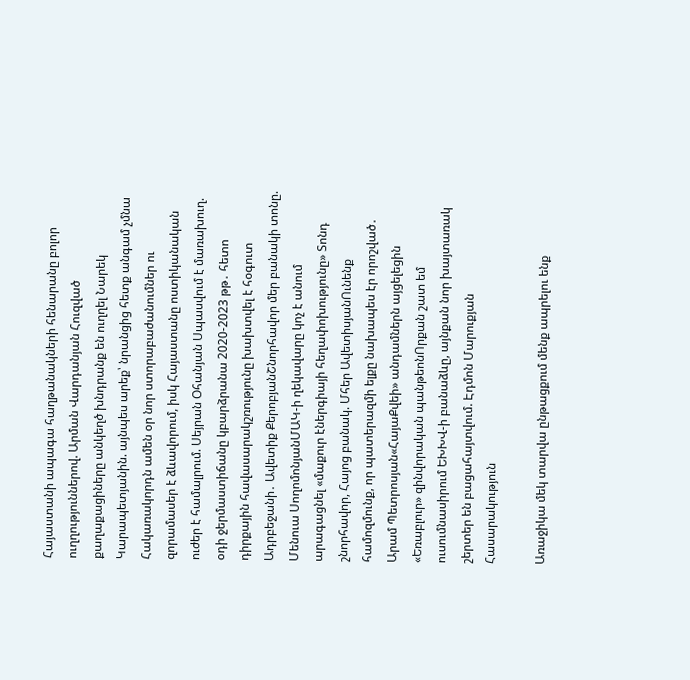Հայաստանի ապագա հաղթանակների հենարանը բոլոր ուղղություններով. Արման Վարդանյան Հուզված քաղաքացիները անկեղծ խնդրանք են ուղղել Նարեկ Կարապետյանին. այնպես արեք՝ նրանցից հետք անգամ չմնա Հակառակորդն ամեն օր նոր ստորաբաժանումներ ու զորամասեր է ձևավորում, իսկ Հայաստանը ոստիկանական ուժեր է համալրում. Սեյրան Օհանյան Սպասվում է մառախուղ. օդի ջերմաստիճանը կբարձրանա 2020-2023 թթ․ հետո դիրքային հավասարակշռությունը խախտվել է հօգուտ Ադրբեջանի․ Ավետիք ՔերոբյանՇնորհավոր մեր բանակի տոնը. Մենուա ՍողոմոնյանՄԱԿ-ի ղեկավարը կոչ է անում արագացնել «մաքուր էներգիայի հեղափոխությունը» Տոնդ շնորհավոր, Հայոց բանակ. Մհեր ԱվետիսյանՈւնենք համոզմունք, որ պատերազմի ելքը նախապես էր որոշված․ Արամ Պետրոսյան«ՀայաՔվեի» անդամներն այցելեցին «Եռաբլուր» զինվորական պանթեոնՈրքան շատ եմ ուսումնասիրում ԵԽԽՎ-ի բանաձևը, այնքան նոր խայտառակ շերտեր են բացահայտվում. Էդմոն Մարուքյան
Հասարակություն

Առաջիկա մեկ տարվա ընթացքում մենք ապրելու ենք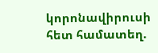կորոնավիրուսի հետ համատեղ.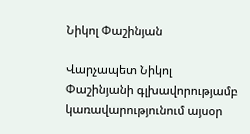Նիկոլ Փաշինյան

Վարչապետ Նիկոլ Փաշինյանի գլխավորությամբ կառավարությունում այսօր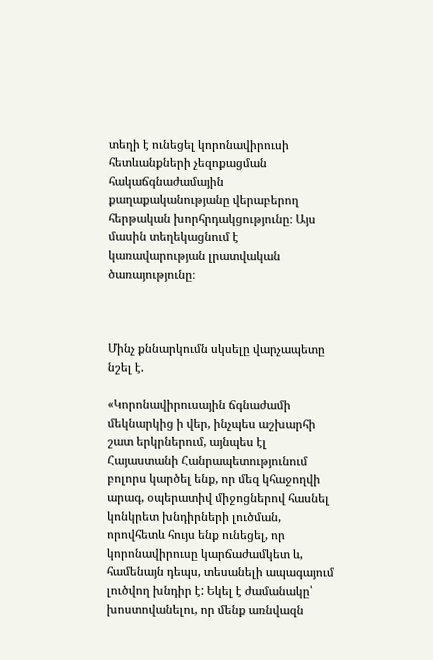տեղի է ունեցել կորոնավիրուսի հետևանքների չեզոքացման հակաճգնաժամային քաղաքականությանը վերաբերող հերթական խորհրդակցությունը։ Այս մասին տեղեկացնում է կառավարության լրատվական ծառայությունը։



Մինչ քննարկումն սկսելը վարչապետը նշել է.

«Կորոնավիրուսային ճգնաժամի մեկնարկից ի վեր, ինչպես աշխարհի շատ երկրներում, այնպես էլ Հայաստանի Հանրապետությունում բոլորս կարծել ենք, որ մեզ կհաջողվի արագ, օպերատիվ միջոցներով հասնել կոնկրետ խնդիրների լուծման, որովհետև հույս ենք ունեցել, որ կորոնավիրուսը կարճաժամկետ և, համենայն դեպս, տեսանելի ապագայում լուծվող խնդիր է: Եկել է ժամանակը՝ խոստովանելու, որ մենք առնվազն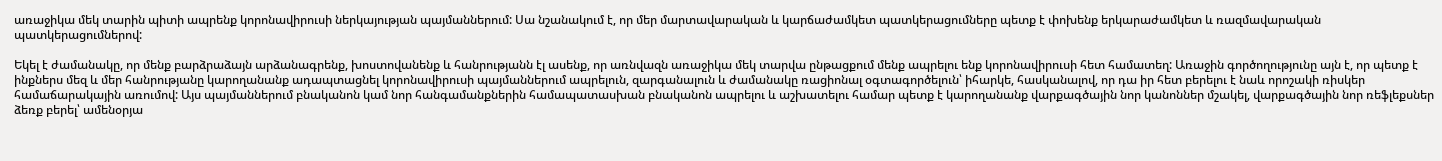առաջիկա մեկ տարին պիտի ապրենք կորոնավիրուսի ներկայության պայմաններում: Սա նշանակում է, որ մեր մարտավարական և կարճաժամկետ պատկերացումները պետք է փոխենք երկարաժամկետ և ռազմավարական պատկերացումներով:

Եկել է ժամանակը, որ մենք բարձրաձայն արձանագրենք, խոստովանենք և հանրությանն էլ ասենք, որ առնվազն առաջիկա մեկ տարվա ընթացքում մենք ապրելու ենք կորոնավիրուսի հետ համատեղ: Առաջին գործողությունը այն է, որ պետք է ինքներս մեզ և մեր հանրությանը կարողանանք ադապտացնել կորոնավիրուսի պայմաններում ապրելուն, զարգանալուն և ժամանակը ռացիոնալ օգտագործելուն՝ իհարկե, հասկանալով, որ դա իր հետ բերելու է նաև որոշակի ռիսկեր համաճարակային առումով: Այս պայմաններում բնականոն կամ նոր հանգամանքներին համապատասխան բնականոն ապրելու և աշխատելու համար պետք է կարողանանք վարքագծային նոր կանոններ մշակել, վարքագծային նոր ռեֆլեքսներ ձեռք բերել՝ ամենօրյա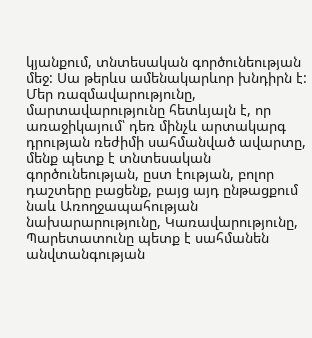կյանքում, տնտեսական գործունեության մեջ: Սա թերևս ամենակարևոր խնդիրն է: Մեր ռազմավարությունը, մարտավարությունը հետևյալն է, որ առաջիկայում՝ դեռ մինչև արտակարգ դրության ռեժիմի սահմանված ավարտը, մենք պետք է տնտեսական գործունեության, ըստ էության, բոլոր դաշտերը բացենք, բայց այդ ընթացքում նաև Առողջապահության նախարարությունը, Կառավարությունը, Պարետատունը պետք է սահմանեն անվտանգության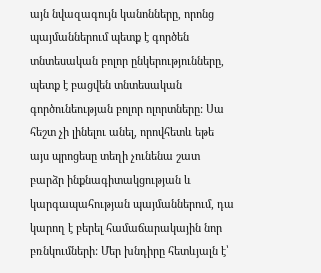այն նվազագույն կանոնները, որոնց պայմաններում պետք է գործեն տնտեսական բոլոր ընկերությունները, պետք է բացվեն տնտեսական գործունեության բոլոր ոլորտները: Սա հեշտ չի լինելու անել, որովհետև եթե այս պրոցեսը տեղի չունենա շատ բարձր ինքնագիտակցության և կարգապահության պայմաններում, դա կարող է բերել համաճարակային նոր բռնկումների: Մեր խնդիրը հետևյալն է՝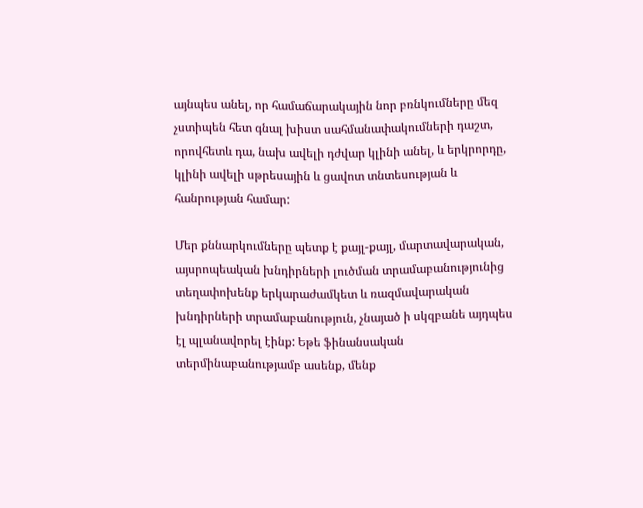այնպես անել, որ համաճարակային նոր բռնկումները մեզ չստիպեն հետ գնալ խիստ սահմանափակումների դաշտ, որովհետև դա, նախ ավելի դժվար կլինի անել, և երկրորդը, կլինի ավելի սթրեսային և ցավոտ տնտեսության և հանրության համար:

Մեր քննարկումները պետք է քայլ-քայլ, մարտավարական, այսրոպեական խնդիրների լուծման տրամաբանությունից տեղափոխենք երկարաժամկետ և ռազմավարական խնդիրների տրամաբանություն, չնայած ի սկզբանե այդպես էլ պլանավորել էինք: Եթե ֆինանսական տերմինաբանությամբ ասենք, մենք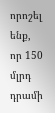որոշել ենք, որ 150 մլրդ դրամի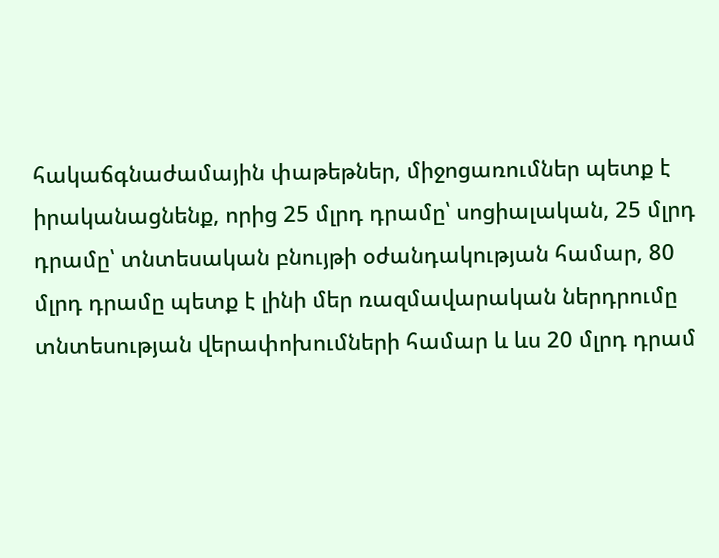հակաճգնաժամային փաթեթներ, միջոցառումներ պետք է իրականացնենք, որից 25 մլրդ դրամը՝ սոցիալական, 25 մլրդ դրամը՝ տնտեսական բնույթի օժանդակության համար, 80 մլրդ դրամը պետք է լինի մեր ռազմավարական ներդրումը տնտեսության վերափոխումների համար և ևս 20 մլրդ դրամ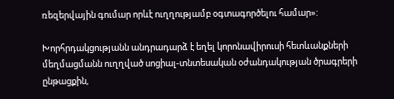ռեզերվային գումար որևէ ուղղությամբ օգտագործելու համար»:

Խորհրդակցությանն անդրադարձ է եղել կորոնավիրուսի հետևանքների մեղմացմանն ուղղված սոցիալ-տնտեսական օժանդակության ծրագրերի ընթացքին,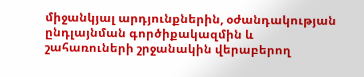միջանկյալ արդյունքներին, օժանդակության ընդլայնման գործիքակազմին և շահառուների շրջանակին վերաբերող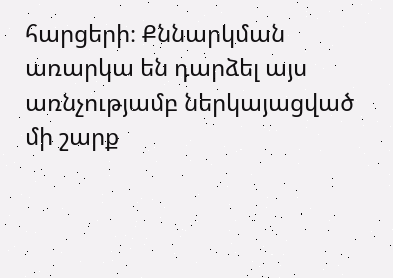հարցերի։ Քննարկման առարկա են դարձել այս առնչությամբ ներկայացված մի շարք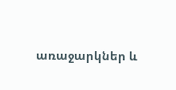առաջարկներ և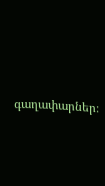գաղափարներ։